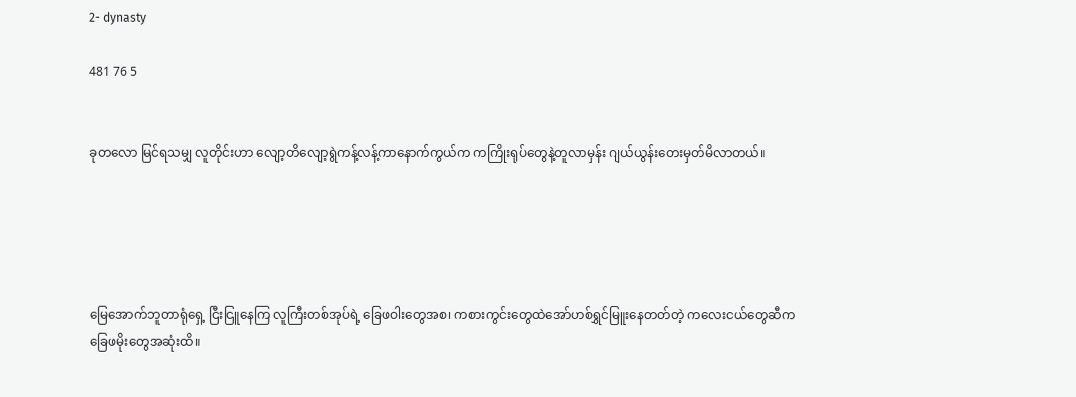2- dynasty

481 76 5


ခုတလော မြင်ရသမျှ လူတိုင်းဟာ လျော့တိလျော့ရွဲကန့်လန့်ကာနောက်ကွယ်က ကကြိုးရုပ်တွေနဲ့တူလာမှန်း ဂျယ်ယွန်းတေးမှတ်မိလာတယ်။





မြေအောက်ဘူတာရုံရှေ့ ငြီးငြူနေကြ လူကြီးတစ်အုပ်ရဲ့ ခြေဖဝါးတွေအစ၊ ကစားကွင်းတွေထဲအော်ဟစ်ရွှင်မြူးနေတတ်တဲ့ ကလေးငယ်တွေဆီက ခြေဖမိုးတွေအဆုံးထိ။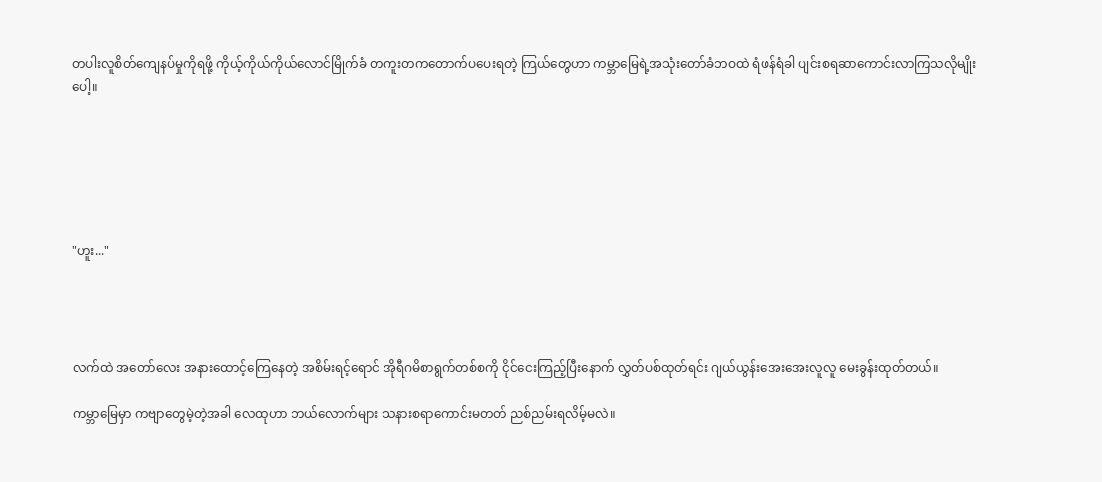တပါးလူစိတ်ကျေနပ်မှုကိုရဖို့ ကိုယ့်ကိုယ်ကိုယ်လောင်မြိုက်ခံ တကူးတကတောက်ပပေးရတဲ့ ကြယ်တွေဟာ ကမ္ဘာမြေရဲ့အသုံးတော်ခံဘဝထဲ ရံဖန်ရံခါ ပျင်းစရဆာကောင်းလာကြသလိုမျိုးပေါ့။






"ဟူး..."




လက်ထဲ အတော်လေး အနားထောင့်ကြေနေတဲ့ အစိမ်းရင့်ရောင် အိုရီဂမိစာရွက်တစ်စကို ငိုင်ငေးကြည့်ပြီးနောက် လွှတ်ပစ်ထုတ်ရင်း ဂျယ်ယွန်းအေးအေးလူလူ မေးခွန်းထုတ်တယ်။

ကမ္ဘာမြေမှာ ကဗျာတွေမဲ့တဲ့အခါ လေထုဟာ ဘယ်လောက်များ သနားစရာကောင်းမတတ် ညစ်ညမ်းရလိမ့်မလဲ။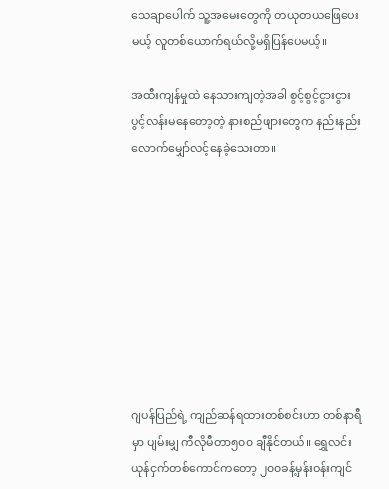သေချာပေါက် သူ့အမေးတွေကို တယုတယဖြေပေးမယ့် လူတစ်ယောက်ရယ်လို့မရှိပြန်ပေမယ့်။

အထီးကျန်မှုထဲ နေသားကျတဲ့အခါ စွင့်စွင့်ငွားငွားပွင့်လန်းမနေတော့တဲ့ နားစည်ဖျားတွေက နည်းနည်းလောက်မျှော်လင့်နေခဲ့သေးတာ။









ဂျပန်ပြည်ရဲ့ ကျည်ဆန်ရထားတစ်စင်းဟာ တစ်နာရီမှာ ပျမ်းမျှ ကီလိုမီတာ၅၀၀ ချီနိုင်တယ်။ ရွှေလင်းယုန်ငှက်တစ်ကောင်ကတော့ ၂၀၀ခန့်မှန်းဝန်းကျင်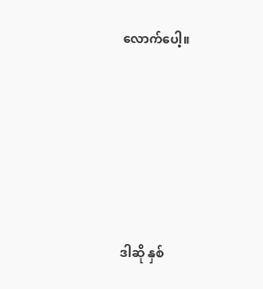လောက်ပေါ့။







ဒါဆို နှစ်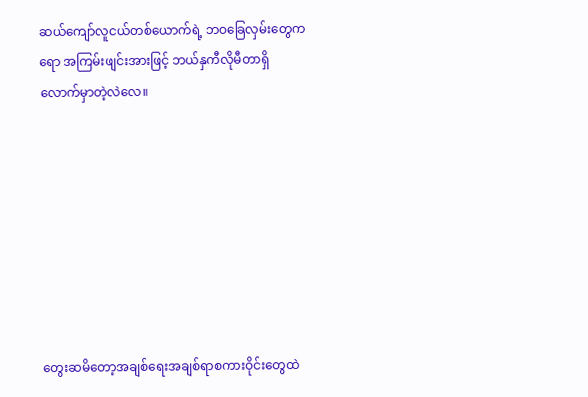ဆယ်ကျော်လူငယ်တစ်ယောက်ရဲ့ ဘဝခြေလှမ်းတွေကရော အကြမ်းဖျင်းအားဖြင့် ဘယ်နှကီလိုမီတာရှိလောက်မှာတဲ့လဲလေ။








တွေးဆမိတော့အချစ်ရေးအချစ်ရာစကားဝိုင်းတွေထဲ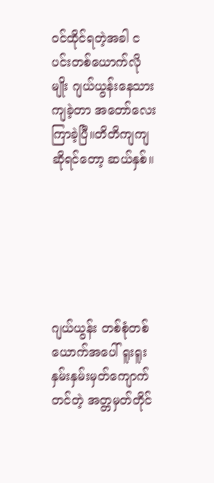ဝင်ထိုင်ရတဲ့အခါ ငပင်းတစ်ယောက်လိုမျိုး ဂျယ်ယွန်းနေသားကျခဲ့တာ အတော်လေးကြာခဲ့ပြီ။တိတိကျကျဆိုရင်တော့ ဆယ်နှစ်။






ဂျယ်ယွန်း တစ်စုံတစ်ယောက်အပေါ် ရူးရူးနှမ်းနှမ်းမှတ်ကျောက်တင်တဲ့ အတ္တမှတ်တိုင်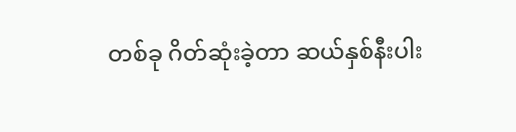တစ်ခု ဂိတ်ဆုံးခဲ့တာ ဆယ်နှစ်နီးပါး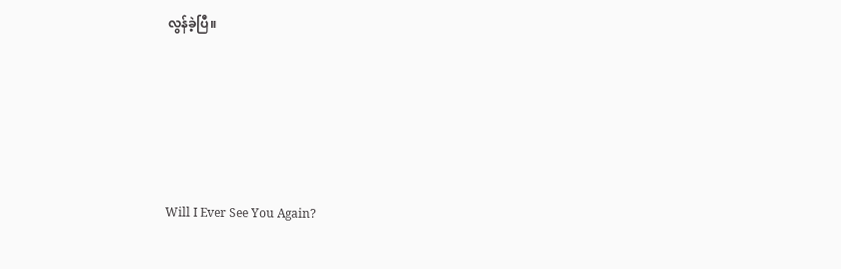လွန်ခဲ့ပြီ။






Will I Ever See You Again?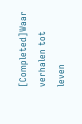[Completed]Waar verhalen tot leven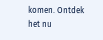komen. Ontdek het nu